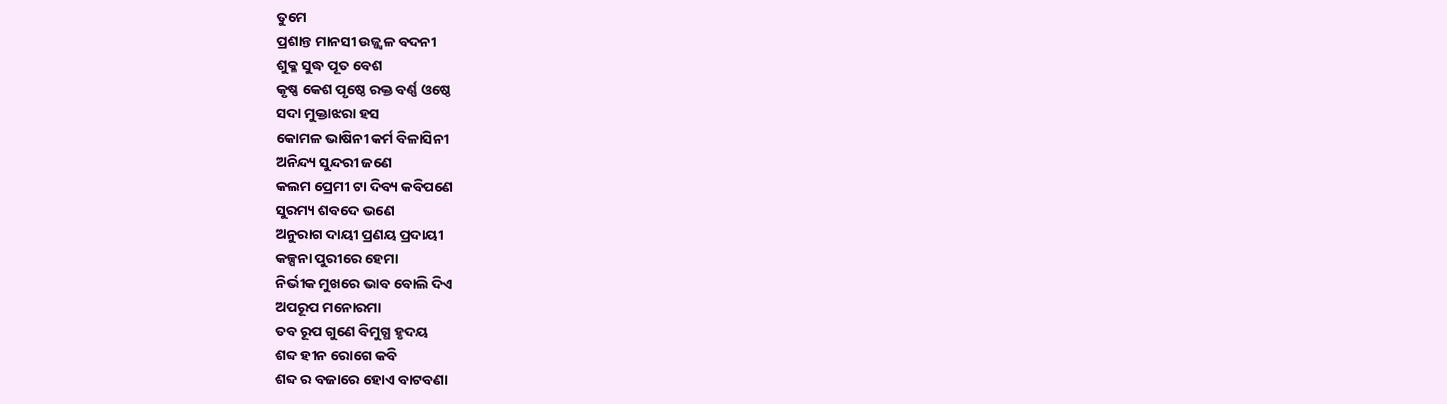ତୁମେ
ପ୍ରଶାନ୍ତ ମାନସୀ ଉଜ୍ଜ୍ବଳ ବଦନୀ
ଶୁକ୍ଳ ସୁଦ୍ଧ ପୂତ ବେଶ
କୃଷ୍ଣ କେଶ ପୃଷ୍ଠେ ରକ୍ତ ବର୍ଣ୍ଣ ଓଷ୍ଠେ
ସଦା ମୁକ୍ତାଝରା ହସ
କୋମଳ ଭାଷିନୀ କର୍ମ ବିଳାସିନୀ
ଅନିନ୍ଦ୍ୟ ସୁନ୍ଦରୀ ଜଣେ
କଲମ ପ୍ରେମୀ ଟା ଦିବ୍ୟ କବିପଣେ
ସୁରମ୍ୟ ଶବଦେ ଭଣେ
ଅନୁରାଗ ଦାୟୀ ପ୍ରଣୟ ପ୍ରଦାୟୀ
କଳ୍ପନା ପୁରୀରେ ହେମା
ନିର୍ଭୀକ ମୁଖରେ ଭାବ ବୋଲି ଦିଏ
ଅପରୂପ ମନୋରମା
ତବ ରୂପ ଗୁଣେ ବିମୁଗ୍ଧ ହୃଦୟ
ଶବ୍ଦ ହୀନ ରୋଗେ କବି
ଶବ୍ଦ ର ବଜାରେ ହୋଏ ବାଟବଣା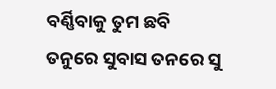ବର୍ଣ୍ଣିବାକୁ ତୁମ ଛବି
ତନୁରେ ସୁବାସ ତନରେ ସୁ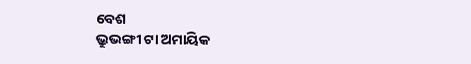ବେଶ
ଭ୍ରୁଭଙ୍ଗୀ ଟା ଅମାୟିକ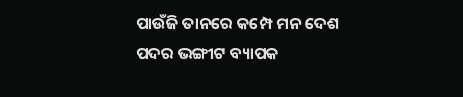ପାଉଁଜି ତାନରେ କମ୍ପେ ମନ ଦେଶ
ପଦର ଭଙ୍ଗୀଟ ବ୍ୟାପକ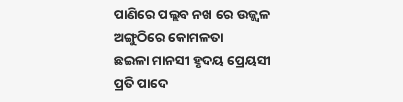ପାଣିରେ ପଲ୍ଲବ ନଖ ରେ ଉଜ୍ଜ୍ୱଳ
ଅଙ୍ଗୁଠିରେ କୋମଳତା
ଛଇଳା ମାନସୀ ହୃଦୟ ପ୍ରେୟସୀ
ପ୍ରତି ପାଦେ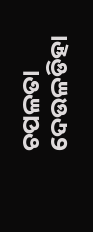ଚପଳତା
ଦେଉଳଡିହା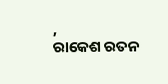,
ରାକେଶ ରତନ